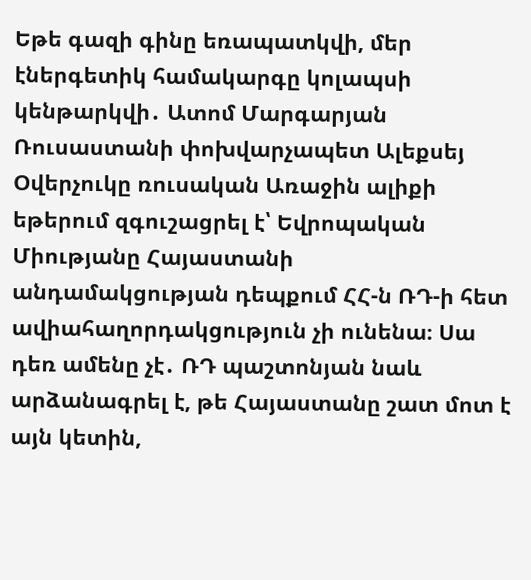Եթե գազի գինը եռապատկվի, մեր էներգետիկ համակարգը կոլապսի կենթարկվի․ Ատոմ Մարգարյան
Ռուսաստանի փոխվարչապետ Ալեքսեյ Օվերչուկը ռուսական Առաջին ալիքի եթերում զգուշացրել է՝ Եվրոպական Միությանը Հայաստանի անդամակցության դեպքում ՀՀ-ն ՌԴ-ի հետ ավիահաղորդակցություն չի ունենա։ Սա դեռ ամենը չէ․ ՌԴ պաշտոնյան նաև արձանագրել է, թե Հայաստանը շատ մոտ է այն կետին,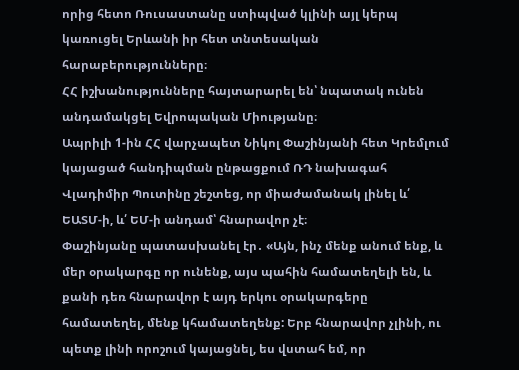որից հետո Ռուսաստանը ստիպված կլինի այլ կերպ կառուցել Երևանի իր հետ տնտեսական հարաբերությունները։
ՀՀ իշխանությունները հայտարարել են՝ նպատակ ունեն անդամակցել Եվրոպական Միությանը։
Ապրիլի 1-ին ՀՀ վարչապետ Նիկոլ Փաշինյանի հետ Կրեմլում կայացած հանդիպման ընթացքում ՌԴ նախագահ Վլադիմիր Պուտինը շեշտեց, որ միաժամանակ լինել և՛ ԵԱՏՄ-ի, և՛ ԵՄ-ի անդամ՝ հնարավոր չէ։
Փաշինյանը պատասխանել էր․ «Այն, ինչ մենք անում ենք, և մեր օրակարգը որ ունենք, այս պահին համատեղելի են, և քանի դեռ հնարավոր է այդ երկու օրակարգերը համատեղել, մենք կհամատեղենք: Երբ հնարավոր չլինի, ու պետք լինի որոշում կայացնել, ես վստահ եմ, որ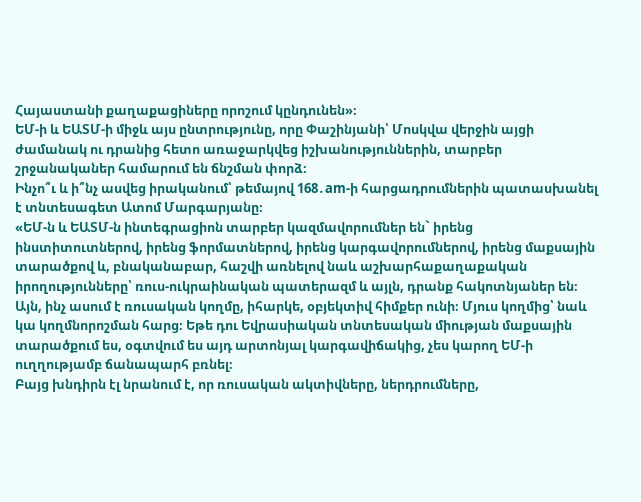Հայաստանի քաղաքացիները որոշում կընդունեն»։
ԵՄ-ի և ԵԱՏՄ-ի միջև այս ընտրությունը, որը Փաշինյանի՝ Մոսկվա վերջին այցի ժամանակ ու դրանից հետո առաջարկվեց իշխանություններին, տարբեր շրջանականեր համարում են ճնշման փորձ։
Ինչո՞ւ և ի՞նչ ասվեց իրականում՝ թեմայով 168․am-ի հարցադրումներին պատասխանել է տնտեսագետ Ատոմ Մարգարյանը։
«ԵՄ-ն և ԵԱՏՄ-ն ինտեգրացիոն տարբեր կազմավորումներ են` իրենց ինստիտուտներով, իրենց ֆորմատներով, իրենց կարգավորումներով, իրենց մաքսային տարածքով և, բնականաբար, հաշվի առնելով նաև աշխարհաքաղաքական իրողությունները՝ ռուս-ուկրաինական պատերազմ և այլն, դրանք հակոտնյաներ են։
Այն, ինչ ասում է ռուսական կողմը, իհարկե, օբյեկտիվ հիմքեր ունի։ Մյուս կողմից՝ նաև կա կողմնորոշման հարց։ Եթե դու Եվրասիական տնտեսական միության մաքսային տարածքում ես, օգտվում ես այդ արտոնյալ կարգավիճակից, չես կարող ԵՄ-ի ուղղությամբ ճանապարհ բռնել։
Բայց խնդիրն էլ նրանում է, որ ռուսական ակտիվները, ներդրումները,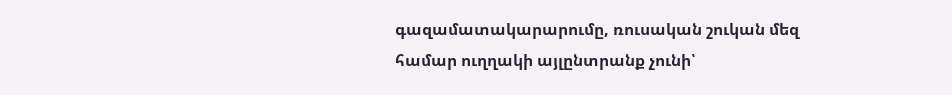գազամատակարարումը, ռուսական շուկան մեզ համար ուղղակի այլընտրանք չունի՝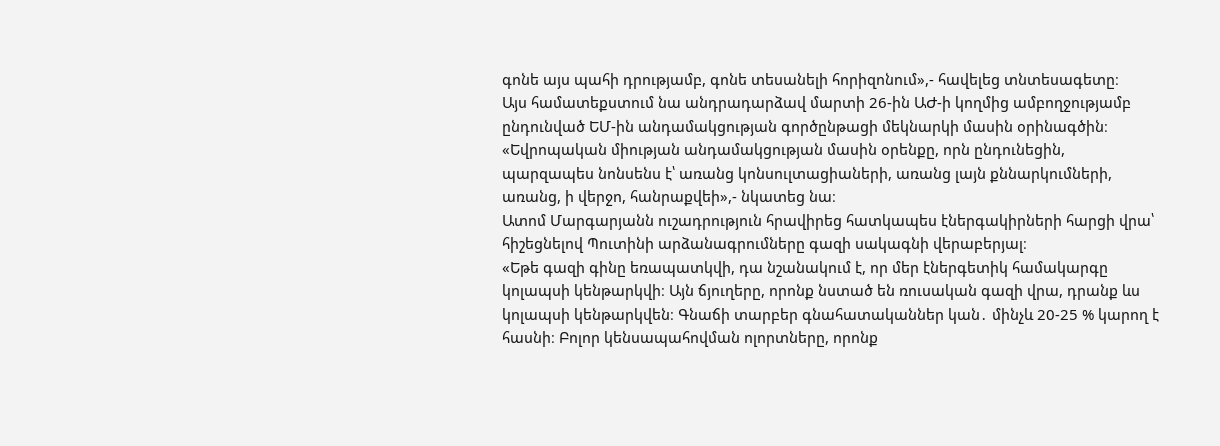գոնե այս պահի դրությամբ, գոնե տեսանելի հորիզոնում»,- հավելեց տնտեսագետը։
Այս համատեքստում նա անդրադարձավ մարտի 26-ին ԱԺ-ի կողմից ամբողջությամբ ընդունված ԵՄ-ին անդամակցության գործընթացի մեկնարկի մասին օրինագծին։
«Եվրոպական միության անդամակցության մասին օրենքը, որն ընդունեցին, պարզապես նոնսենս է՝ առանց կոնսուլտացիաների, առանց լայն քննարկումների, առանց, ի վերջո, հանրաքվեի»,- նկատեց նա։
Ատոմ Մարգարյանն ուշադրություն հրավիրեց հատկապես էներգակիրների հարցի վրա՝ հիշեցնելով Պուտինի արձանագրումները գազի սակագնի վերաբերյալ։
«Եթե գազի գինը եռապատկվի, դա նշանակում է, որ մեր էներգետիկ համակարգը կոլապսի կենթարկվի։ Այն ճյուղերը, որոնք նստած են ռուսական գազի վրա, դրանք ևս կոլապսի կենթարկվեն։ Գնաճի տարբեր գնահատականներ կան․ մինչև 20-25 % կարող է հասնի։ Բոլոր կենսապահովման ոլորտները, որոնք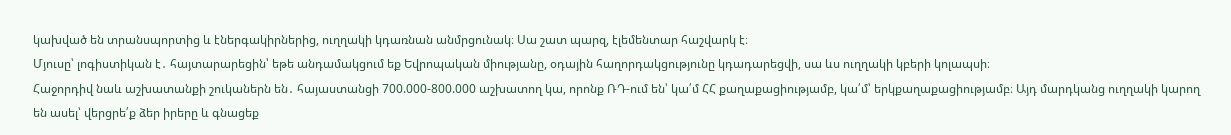կախված են տրանսպորտից և էներգակիրներից, ուղղակի կդառնան անմրցունակ։ Սա շատ պարզ, էլեմենտար հաշվարկ է։
Մյուսը՝ լոգիստիկան է․ հայտարարեցին՝ եթե անդամակցում եք Եվրոպական միությանը, օդային հաղորդակցությունը կդադարեցվի, սա ևս ուղղակի կբերի կոլապսի։
Հաջորդիվ նաև աշխատանքի շուկաներն են․ հայաստանցի 700.000-800.000 աշխատող կա, որոնք ՌԴ-ում են՝ կա՛մ ՀՀ քաղաքացիությամբ, կա՛մ՝ երկքաղաքացիությամբ։ Այդ մարդկանց ուղղակի կարող են ասել՝ վերցրե՛ք ձեր իրերը և գնացեք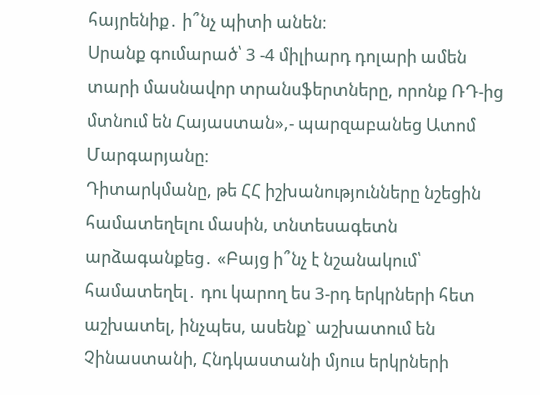հայրենիք․ ի՞նչ պիտի անեն։
Սրանք գումարած՝ 3 -4 միլիարդ դոլարի ամեն տարի մասնավոր տրանսֆերտները, որոնք ՌԴ-ից մտնում են Հայաստան»,- պարզաբանեց Ատոմ Մարգարյանը։
Դիտարկմանը, թե ՀՀ իշխանությունները նշեցին համատեղելու մասին, տնտեսագետն արձագանքեց․ «Բայց ի՞նչ է նշանակում՝ համատեղել․ դու կարող ես 3-րդ երկրների հետ աշխատել, ինչպես, ասենք` աշխատում են Չինաստանի, Հնդկաստանի մյուս երկրների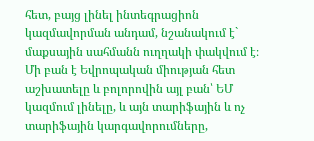հետ, բայց լինել ինտեգրացիոն կազմավորման անդամ, նշանակում է` մաքսային սահմանն ուղղակի փակվում է։
Մի բան է Եվրոպական միության հետ աշխատելը և բոլորովին այլ բան՝ ԵՄ կազմում լինելը, և այն տարիֆային և ոչ տարիֆային կարգավորումները,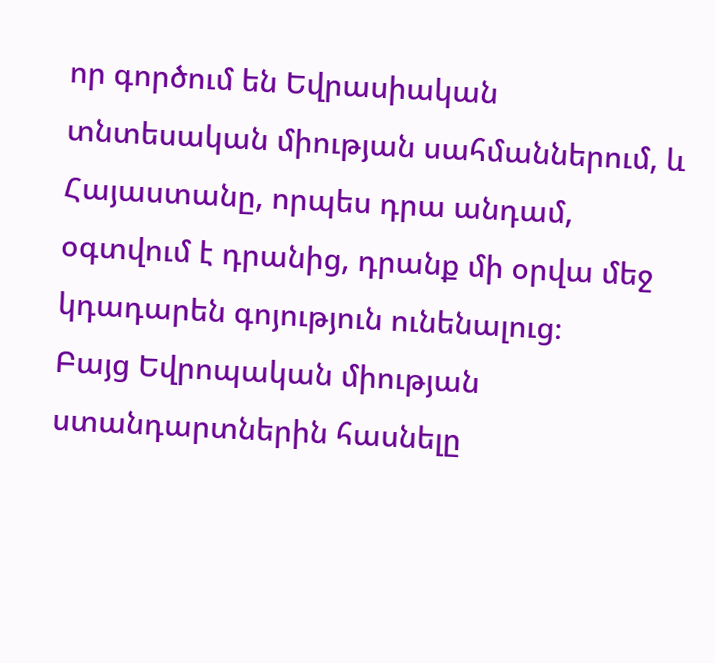որ գործում են Եվրասիական տնտեսական միության սահմաններում, և Հայաստանը, որպես դրա անդամ, օգտվում է դրանից, դրանք մի օրվա մեջ կդադարեն գոյություն ունենալուց։
Բայց Եվրոպական միության ստանդարտներին հասնելը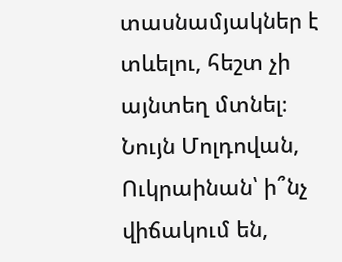տասնամյակներ է տևելու, հեշտ չի այնտեղ մտնել։ Նույն Մոլդովան, Ուկրաինան՝ ի՞նչ վիճակում են,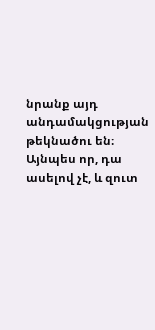նրանք այդ անդամակցության թեկնածու են։ Այնպես որ, դա ասելով չէ, և զուտ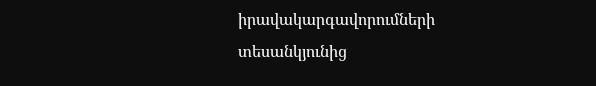իրավակարգավորումների տեսանկյունից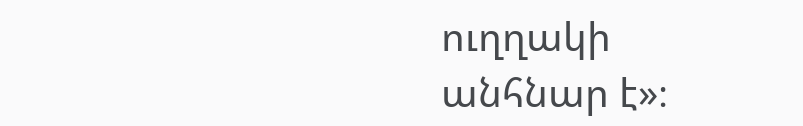ուղղակի անհնար է»։